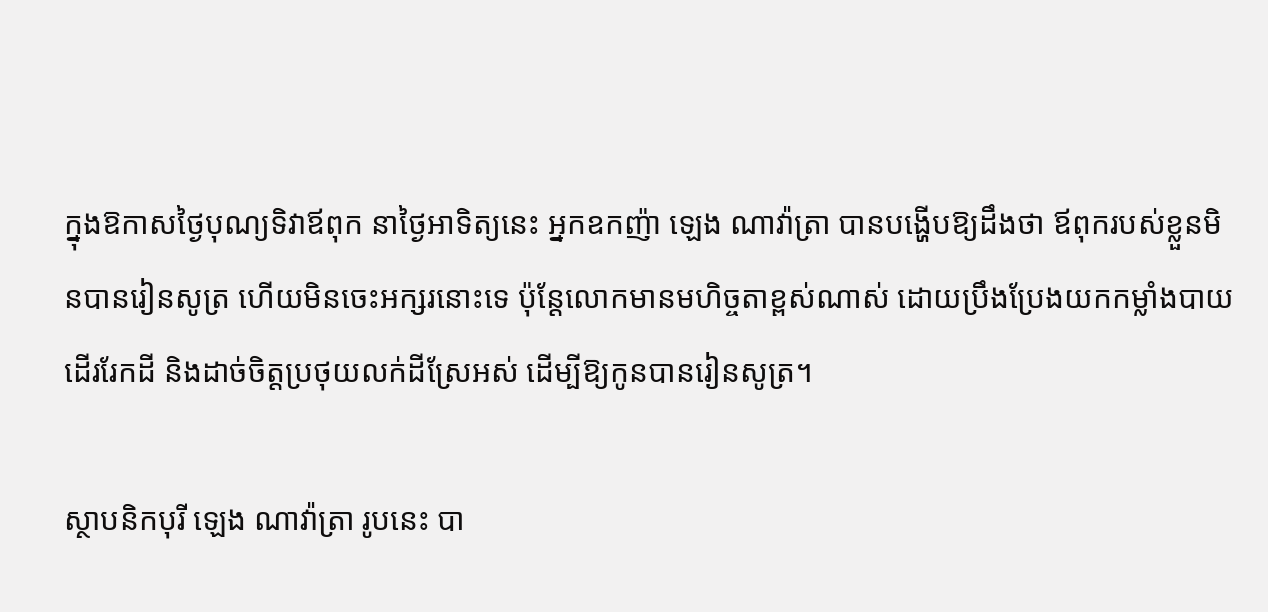ក្នុងឱកាសថ្ងៃបុណ្យទិវាឪពុក នាថ្ងៃអាទិត្យនេះ អ្នកឧកញ៉ា ឡេង ណាវ៉ាត្រា បានបង្ហើបឱ្យដឹងថា ឪពុករបស់ខ្លួនមិនបានរៀនសូត្រ ហើយមិនចេះអក្សរនោះទេ ប៉ុន្តែលោកមានមហិច្ចតាខ្ពស់ណាស់ ដោយប្រឹងប្រែងយកកម្លាំងបាយដើររែកដី និងដាច់ចិត្តប្រថុយលក់ដីស្រែអស់ ដើម្បីឱ្យកូនបានរៀនសូត្រ។

ស្ថាបនិកបុរី ឡេង ណាវ៉ាត្រា រូបនេះ បា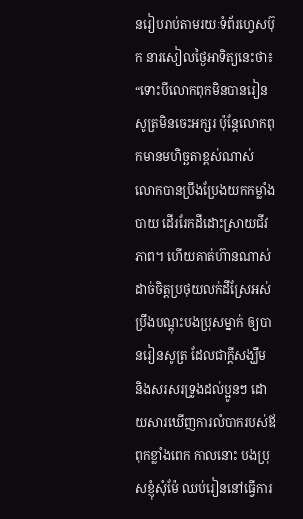នរៀបរាប់តាមរយៈទំព័រហ្វេសប៊ុក នារសៀលថ្ងៃអាទិត្យនេះថា៖ “ទោះបីលោកពុកមិនបានរៀនសូត្រមិនចេះអក្សរ ប៉ុន្តែលោកពុកមានមហិច្ឆតាខ្ពស់ណាស់ លោកបានប្រឹងប្រែងយកកម្លាំងបាយ ដើររែកដីដោះស្រាយជីវភាព។ ហើយគាត់ហ៊ានណាស់ដាច់ចិត្តប្រថុយលក់ដីស្រែអស់ ប្រឹងបណ្ដុះបងប្រុសម្នាក់ ឲ្យបានរៀនសូត្រ ដែលជាក្ដីសង្ឃឹម និងសរសរទ្រូងដល់ប្អូនៗ ដោយសារឃើញការលំបាករបស់ឪពុកខ្លាំងពេក កាលនោះ បងប្រុសខ្ញុំសុំម៉ែ ឈប់រៀននៅធ្វើការ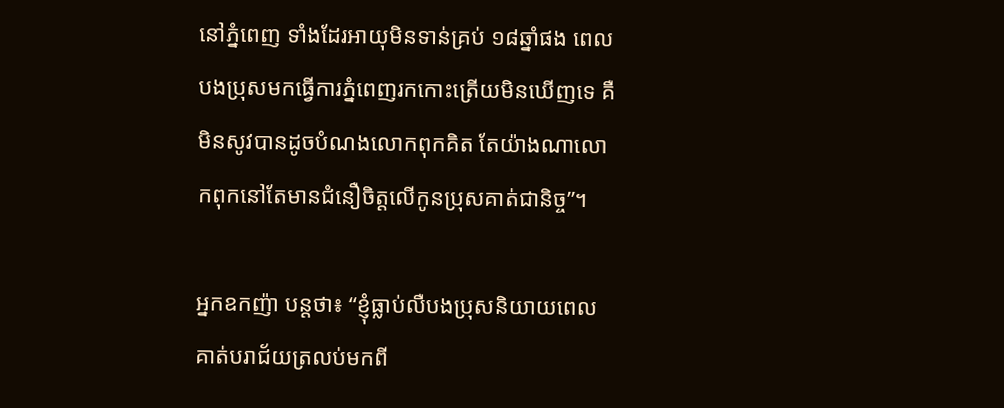នៅភ្នំពេញ ទាំងដែរអាយុមិនទាន់គ្រប់ ១៨ឆ្នាំផង ពេលបងប្រុសមកធ្វើការភ្នំពេញរកកោះត្រើយមិនឃើញទេ គឺមិនសូវបានដូចបំណងលោកពុកគិត តែយ៉ាងណាលោកពុកនៅតែមានជំនឿចិត្តលើកូនប្រុសគាត់ជានិច្ច”។

អ្នកឧកញ៉ា បន្តថា៖ “ខ្ញុំធ្លាប់លឺបងប្រុសនិយាយពេលគាត់បរាជ័យត្រលប់មកពី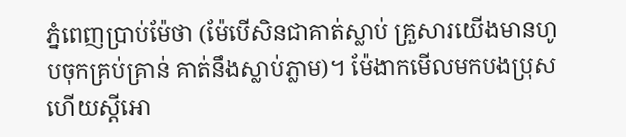ភ្នំពេញប្រាប់ម៉ែថា (ម៉ែបើសិនជាគាត់ស្លាប់ គ្រួសារយើងមានហូបចុកគ្រប់គ្រាន់ គាត់នឹងស្លាប់ភ្លាម)។ ម៉ែងាកមើលមកបងប្រុសហើយស្ដីអោ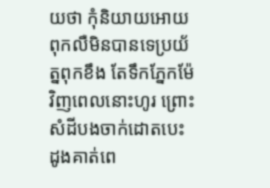យថា កុំនិយាយអោយពុកលឺមិនបានទេប្រយ័ត្នពុកខឹង តែទឹកភ្នែកម៉ែវិញពេលនោះហូរ ព្រោះសំដីបងចាក់ដោតបេះដូងគាត់ពេ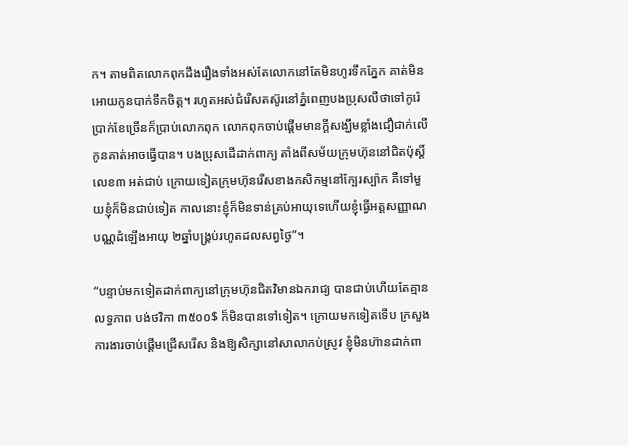ក។ តាមពិតលោកពុកដឹងរឿងទាំងអស់តែលោកនៅតែមិនហូរទឹកភ្នែក គាត់មិនអោយកូនបាក់ទឹកចិត្ត។ រហូតអស់ជំរើសតស៊ូរនៅភ្នំពេញបងប្រុសលឺថាទៅកូរ៉េប្រាក់ខែច្រើនក៏ប្រាប់លោកពុក លោកពុកចាប់ផ្ដើមមានក្ដីសង្ឃឹមខ្លាំងជឿជាក់លើកូនគាត់អាចធ្វើបាន។ បងប្រុសដើដាក់ពាក្យ តាំងពីសម័យក្រុមហ៊ុននៅជិតប៉ុស្តិ៍លេខ៣ អត់ជាប់ ក្រោយទៀតក្រុមហ៊ុនរើសខាងកសិកម្មនៅក្បែរស្ប៉ាក គឺទៅមួយខ្ញុំក៏មិនជាប់ទៀត កាលនោះខ្ញុំក៏មិនទាន់គ្រប់អាយុទេហើយខ្ញុំធ្វើអត្តសញ្ញាណបណ្ណដំឡើងអាយុ ២ឆ្នាំបង្គ្រប់រហូតដលសព្វថ្ងៃ”។

“បន្ទាប់មកទៀតដាក់ពាក្យនៅក្រុមហ៊ុនជិតវិមានឯករាជ្យ បានជាប់ហើយតែគ្មានលទ្ធភាព បង់ថវិកា ៣៥០០$ ក៏មិនបានទៅទៀត។ ក្រោយមកទៀតទើប ក្រសួងការងារចាប់ផ្ដើមជ្រើសរើស និងឱ្យសិក្សានៅសាលាកប់ស្រូវ ខ្ញុំមិនហ៊ានដាក់ពា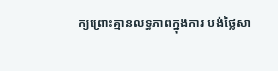ក្យព្រោះគ្មានលទ្ធភាពក្នុងការ បង់ថ្លៃសា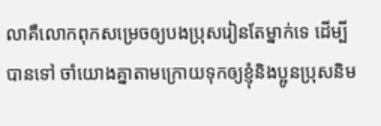លាគឺលោកពុកសម្រេចឲ្យបងប្រុសរៀនតែម្នាក់ទេ ដើម្បីបានទៅ ចាំយោងគ្នាតាមក្រោយទុកឲ្យខ្ញុំនិងប្អូនប្រុសនិម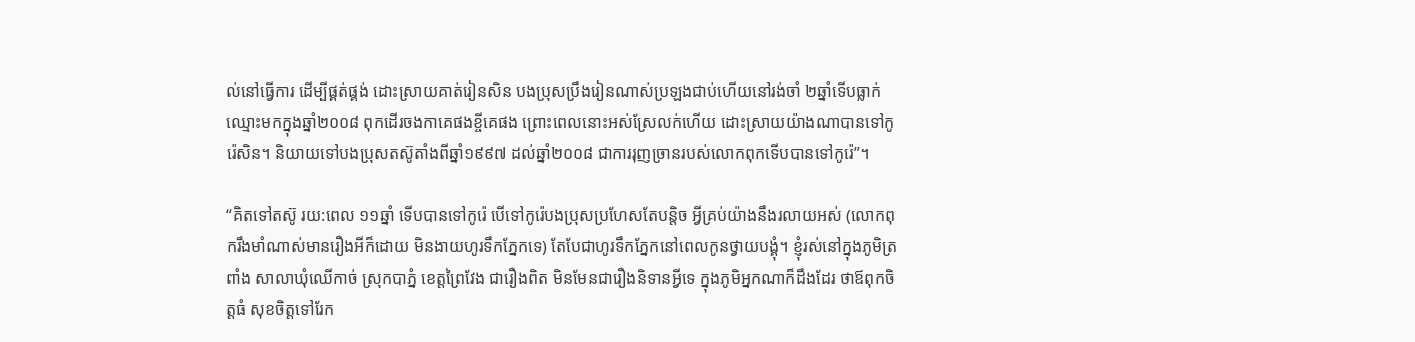ល់នៅធ្វើការ ដើម្បីផ្គត់ផ្គង់ ដោះស្រាយគាត់រៀនសិន បងប្រុសប្រឹងរៀនណាស់ប្រឡងជាប់ហើយនៅរង់ចាំ ២ឆ្នាំទើបធ្លាក់ឈ្មោះមកក្នុងឆ្នាំ២០០៨ ពុកដើរចងកាគេផងខ្ចីគេផង ព្រោះពេលនោះអស់ស្រែលក់ហើយ ដោះស្រាយយ៉ាងណាបានទៅកូរ៉េសិន។ និយាយទៅបងប្រុសតស៊ូតាំងពីឆ្នាំ១៩៩៧ ដល់ឆ្នាំ២០០៨ ជាការរុញច្រានរបស់លោកពុកទើបបានទៅកូរ៉េ”។

“គិតទៅតស៊ូ រយ:ពេល ១១ឆ្នាំ ទើបបានទៅកូរ៉េ បើទៅកូរ៉េបងប្រុសប្រហែសតែបន្តិច អ្វីគ្រប់យ៉ាងនឹងរលាយអស់ (លោកពុករឹងមាំណាស់មានរឿងអីក៏ដោយ មិនងាយហូរទឹកភ្នែកទេ) តែបែជាហូរទឹកភ្នែកនៅពេលកូនថ្វាយបង្គុំ។ ខ្ញុំរស់នៅក្នុងភូមិត្រពាំង សាលាឃុំឈើកាច់ ស្រុកបាភ្នំ ខេត្តព្រៃវែង ជារឿងពិត មិនមែនជារឿងនិទានអ្វីទេ ក្នុងភូមិអ្នកណាក៏ដឹងដែរ ថាឪពុកចិត្តធំ សុខចិត្តទៅរែក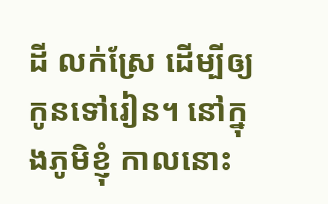ដី លក់ស្រែ ដើម្បីឲ្យកូនទៅរៀន។ នៅក្នុងភូមិខ្ញុំ កាលនោះ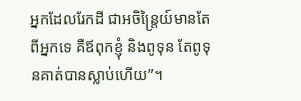អ្នកដែលរែកដី ជាអចិន្ត្រៃយ៍មានតែពីអ្នកទេ គឺឪពុកខ្ញុំ និងពូទុន តែពូទុនគាត់បានស្លាប់ហើយ”។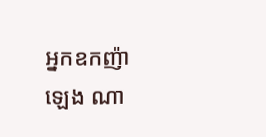អ្នកឧកញ៉ា ឡេង ណា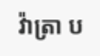វ៉ាត្រា ប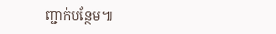ញ្ជាក់បន្ថែម៕